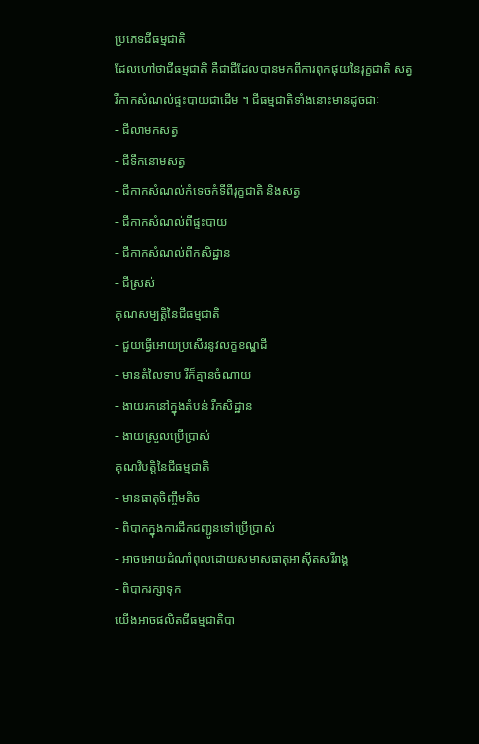ប្រភេទជីធម្មជាតិ
ដែលហៅថាជីធម្មជាតិ គឺជាជីដែលបានមកពីការពុកផុយនៃរុក្ខជាតិ សត្វ
រឺកាកសំណល់ផ្ទះបាយជាដើម ។ ជីធម្មជាតិទាំងនោះមានដូចជាៈ
- ជីលាមកសត្វ
- ជីទឹកនោមសត្វ
- ជីកាកសំណល់កំទេចកំទីពីរុក្ខជាតិ និងសត្វ
- ជីកាកសំណល់ពីផ្ទះបាយ
- ជីកាកសំណល់ពីកសិដ្ឋាន
- ជីស្រស់
គុណសម្បត្តិនៃជីធម្មជាតិ
- ជួយធ្វើអោយប្រសើរនូវលក្ខខណ្ឌដី
- មានតំលៃទាប រឺក៏គ្មានចំណាយ
- ងាយរកនៅក្នុងតំបន់ រឺកសិដ្ឋាន
- ងាយស្រួលប្រើប្រាស់
គុណវិបត្តិនៃជីធម្មជាតិ
- មានធាតុចិញ្ចឹមតិច
- ពិបាកក្នុងការដឹកជញ្ជូនទៅប្រើប្រាស់
- អាចអោយដំណាំពុលដោយសមាសធាតុអាស៊ីតសរីរាង្គ
- ពិបាករក្សាទុក
យើងអាចផលិតជីធម្មជាតិបា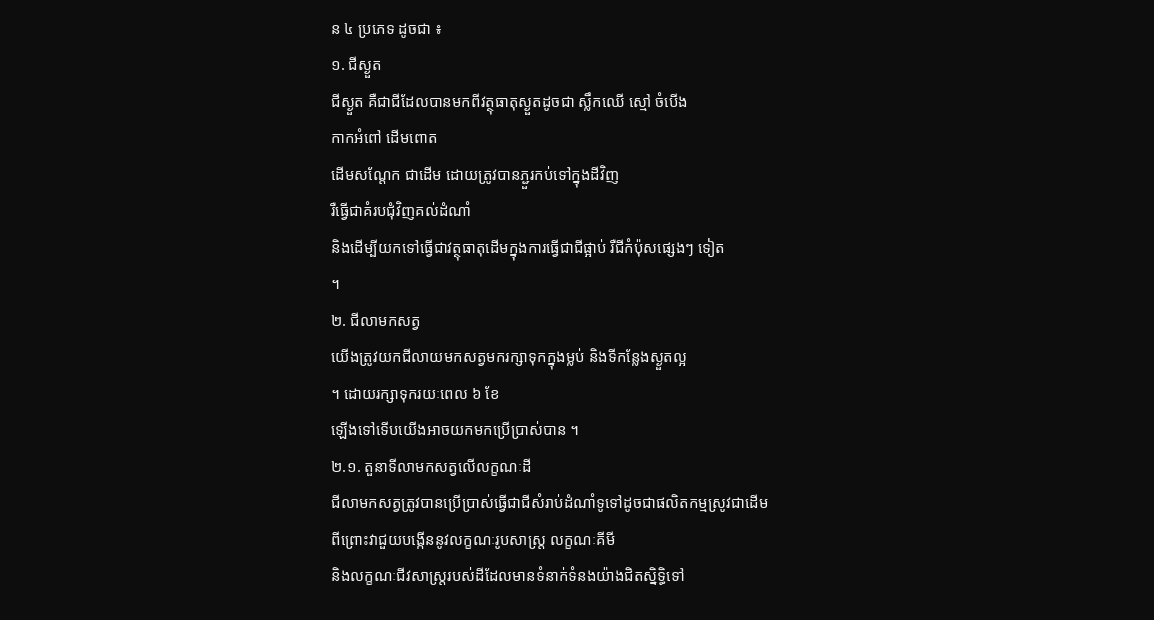ន ៤ ប្រភេទ ដូចជា ៖
១. ជីស្ងួត
ជីស្ងួត គឺជាជីដែលបានមកពីវត្ថុធាតុស្ងួតដូចជា ស្លឹកឈើ ស្មៅ ចំបើង
កាកអំពៅ ដើមពោត
ដើមសណ្តែក ជាដើម ដោយត្រូវបានភ្ជួរកប់ទៅក្នុងដីវិញ
រឺធ្វើជាគំរបជុំវិញគល់ដំណាំ
និងដើម្បីយកទៅធ្វើជាវត្ថុធាតុដើមក្នុងការធ្វើជាជីផ្អាប់ រឺជីកំប៉ុសផ្សេងៗ ទៀត
។
២. ជីលាមកសត្វ
យើងត្រូវយកជីលាយមកសត្វមករក្សាទុកក្នុងម្លប់ និងទីកន្លែងស្ងួតល្អ
។ ដោយរក្សាទុករយៈពេល ៦ ខែ
ឡើងទៅទើបយើងអាចយកមកប្រើប្រាស់បាន ។
២.១. តួនាទីលាមកសត្វលើលក្ខណៈដី
ជីលាមកសត្វត្រូវបានប្រើប្រាស់ធ្វើជាជីសំរាប់ដំណាំទូទៅដូចជាផលិតកម្មស្រូវជាដើម
ពីព្រោះវាជួយបង្កើននូវលក្ខណៈរូបសាស្រ្ត លក្ខណៈគីមី
និងលក្ខណៈជីវសាស្រ្តរបស់ដីដែលមានទំនាក់ទំនងយ៉ាងជិតស្និទ្ធិទៅ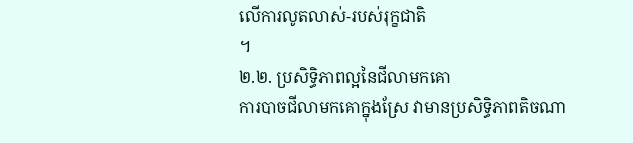លើការលូតលាស់-របស់រុក្ខជាតិ
។
២.២. ប្រសិទ្ធិភាពល្អនៃជីលាមកគោ
ការបាចជីលាមកគោក្នុងស្រែ វាមានប្រសិទ្ធិភាពតិចណា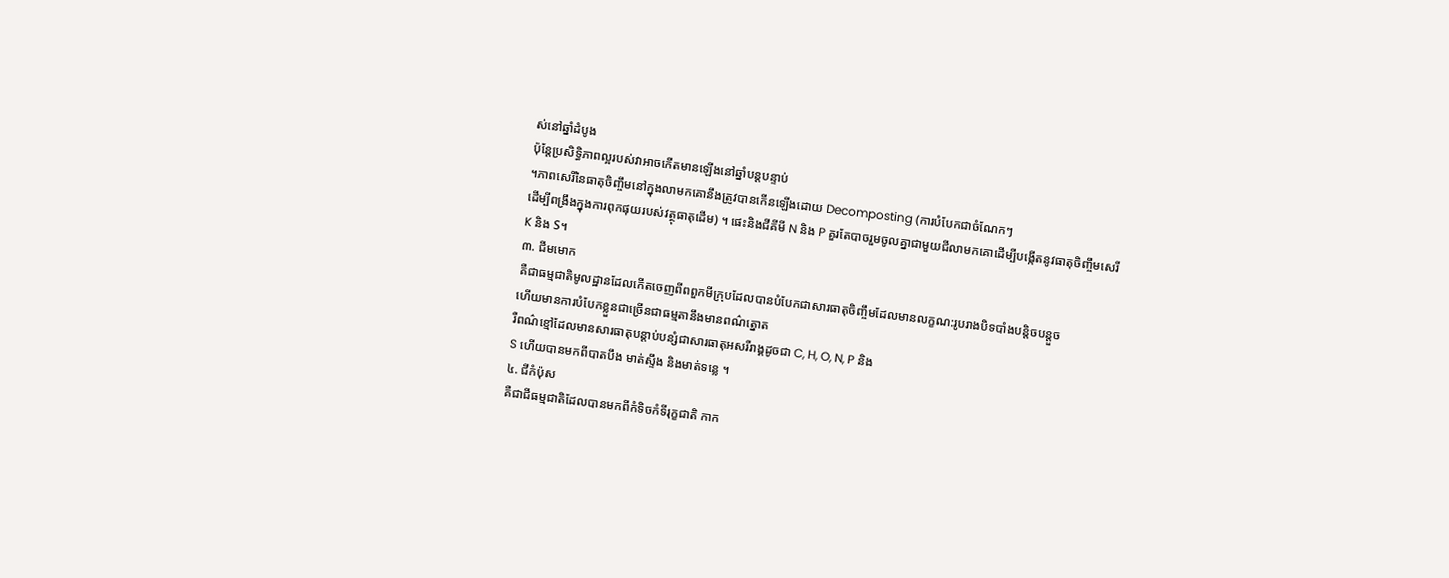ស់នៅឆ្នាំដំបូង
ប៉ុន្តែប្រសិទ្ធិភាពល្អរបស់វាអាចកើតមានឡើងនៅឆ្នាំបន្តបន្ទាប់
។ភាពសេរីនៃធាតុចិញ្ចឹមនៅក្នុងលាមកគោនឹងត្រូវបានកើនឡើងដោយ Decomposting (ការបំបែកជាចំណែកៗ
ដើម្បីពង្រឹងក្នុងការពុកផុយរបស់វត្ថុធាតុដើម) ។ ផេះនិងជីគីមី N និង P គួរតែបាចរួមចូលគ្នាជាមួយជីលាមកគោដើម្បីបង្កើតនូវធាតុចិញ្ចឹមសេរី
K និង S។
៣. ជីមមោក
គឺជាធម្មជាតិមូលដ្ឋានដែលកើតចេញពីពពួកមីក្រុបដែលបានបំបែកជាសារធាតុចិញ្ចឹមដែលមានលក្ខណ:រូបរាងបិទបាំងបន្តិចបន្តួច
ហើយមានការបំបែកខ្លួនជាច្រើនជាធម្មតានឹងមានពណ៌ត្នោត
រឺពណ៌ខ្មៅដែលមានសារធាតុបន្តាប់បន្សំជាសារធាតុអសរីរាង្គដូចជា C, H, O, N, P និង
S ហើយបានមកពីបាតបឹង មាត់ស្ទឹង និងមាត់ទន្លេ ។
៤. ជីកំប៉ុស
គឺជាជីធម្មជាតិដែលបានមកពីកំទិចកំទីរុក្ខជាតិ កាក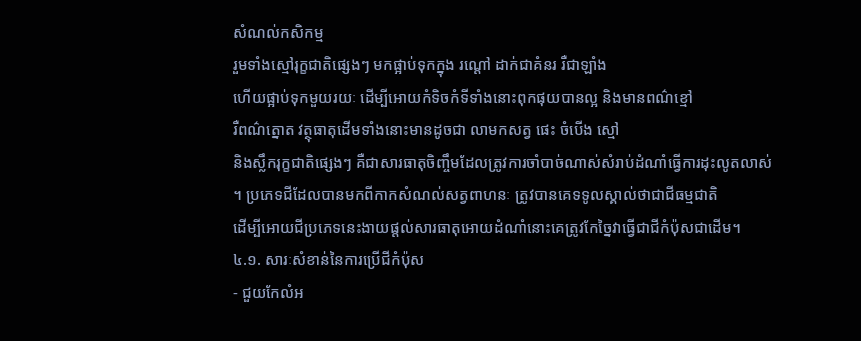សំណល់កសិកម្ម
រួមទាំងស្មៅរុក្ខជាតិផ្សេងៗ មកផ្អាប់ទុកក្នុង រណ្តៅ ដាក់ជាគំនរ រឺជាឡាំង
ហើយផ្អាប់ទុកមួយរយៈ ដើម្បីអោយកំទិចកំទីទាំងនោះពុកផុយបានល្អ និងមានពណ៌ខ្មៅ
រឺពណ៌ត្នោត វត្ថុធាតុដើមទាំងនោះមានដូចជា លាមកសត្វ ផេះ ចំបើង ស្មៅ
និងស្លឹករុក្ខជាតិផ្សេងៗ គឺជាសារធាតុចិញ្ចឹមដែលត្រូវការចាំបាច់ណាស់សំរាប់ដំណាំធ្វើការដុះលូតលាស់
។ ប្រភេទជីដែលបានមកពីកាកសំណល់សត្វពាហនៈ ត្រូវបានគេទទូលស្គាល់ថាជាជីធម្មជាតិ
ដើម្បីអោយជីប្រភេទនេះងាយផ្តល់សារធាតុអោយដំណាំនោះគេត្រូវកែច្នៃវាធ្វើជាជីកំប៉ុសជាដើម។
៤.១. សារៈសំខាន់នៃការប្រើជីកំប៉ុស
- ជួយកែលំអ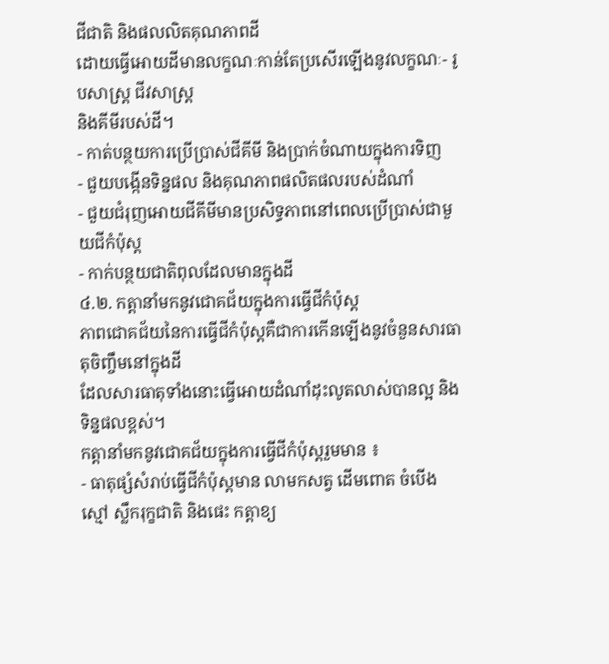ជីជាតិ និងផលលិតគុណភាពដី
ដោយធ្វើអោយដីមានលក្ខណៈកាន់តែប្រសើរឡើងនូវលក្ខណៈ- រូបសាស្រ្ត ជីវសាស្រ្ត
និងគីមីរបស់ដី។
- កាត់បន្ថយការប្រើប្រាស់ជីគីមី និងប្រាក់ចំណាយក្នុងការទិញ
- ជួយបង្កើនទិន្នផល និងគុណភាពផលិតផលរបស់ដំណាំ
- ជួយជំរុញអោយជីគីមីមានប្រសិទ្ធភាពនៅពេលប្រើប្រាស់ជាមួយជីកំប៉ុស្ត
- កាក់បន្ថយជាតិពុលដែលមានក្នុងដី
៤.២. កត្តានាំមកនូវជោគជ័យក្នុងការធ្វើជីកំប៉ុស្ត
ភាពជោគជ័យនៃការធ្វើជីកំប៉ុស្តគឺជាការកើនឡើងនូវចំនួនសារធាតុចិញ្ចឹមនៅក្នុងដី
ដែលសារធាតុទាំងនោះធ្វើអោយដំណាំដុះលូតលាស់បានល្អ និងទិន្នផលខ្ពស់។
កត្តានាំមកនូវជោគជ័យក្នុងការធ្វើជីកំប៉ុស្តរួមមាន ៖
- ធាតុផ្សំសំរាប់ធ្វើជីកំប៉ុស្តមាន លាមកសត្វ ដើមពោត ចំបើង
ស្មៅ ស្លឹករុក្ខជាតិ និងផេះ កត្តាខ្យ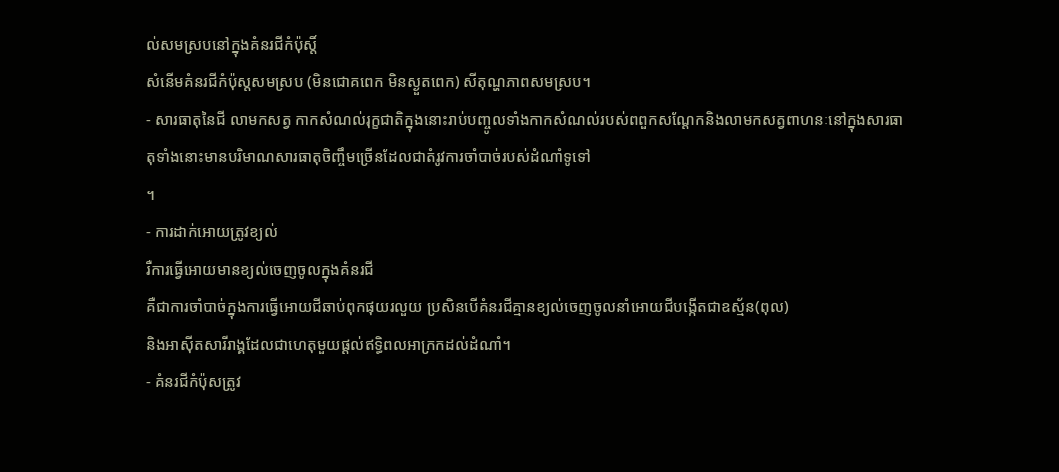ល់សមស្របនៅក្នុងគំនរជីកំប៉ុស្តិ៍
សំនើមគំនរជីកំប៉ុស្តសមស្រប (មិនជោគពេក មិនស្ងួតពេក) សីតុណ្ហភាពសមស្រប។
- សារធាតុនៃជី លាមកសត្វ កាកសំណល់រុក្ខជាតិក្នុងនោះរាប់បញ្ចូលទាំងកាកសំណល់របស់ពពួកសណ្តែកនិងលាមកសត្វពាហនៈនៅក្នុងសារធាតុទាំងនោះមានបរិមាណសារធាតុចិញ្ចឹមច្រើនដែលជាតំរូវការចាំបាច់របស់ដំណាំទូទៅ
។
- ការដាក់អោយត្រូវខ្យល់
រឺការធ្វើអោយមានខ្យល់ចេញចូលក្នុងគំនរជី
គឺជាការចាំបាច់ក្នុងការធ្វើអោយជីឆាប់ពុកផុយរលួយ ប្រសិនបើគំនរជីគ្មានខ្យល់ចេញចូលនាំអោយជីបង្កើតជាឧស្ម័ន(ពុល)
និងអាស៊ីតសារីរាង្គដែលជាហេតុមួយផ្តល់ឥទ្ធិពលអាក្រកដល់ដំណាំ។
- គំនរជីកំប៉ុសត្រូវ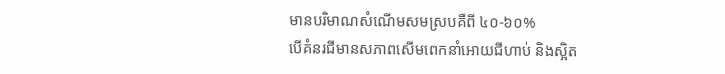មានបរិមាណសំណើមសមស្របគឺពី ៤០-៦០%
បើគំនរជីមានសភាពសើមពេកនាំអោយជីហាប់ និងស្អិត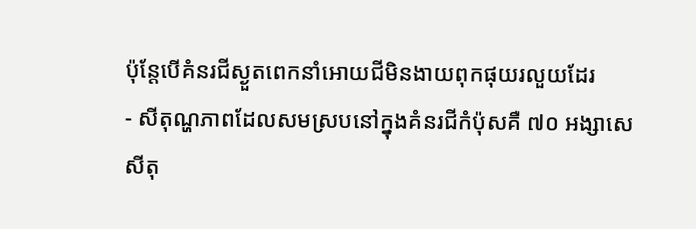ប៉ុន្តែបើគំនរជីស្ងួតពេកនាំអោយជីមិនងាយពុកផុយរលួយដែរ
- សីតុណ្ហភាពដែលសមស្របនៅក្នុងគំនរជីកំប៉ុសគឺ ៧០ អង្សាសេ
សីតុ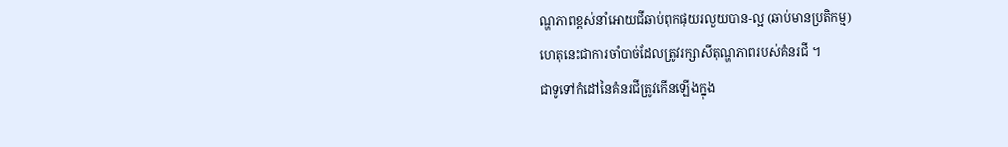ណ្ហភាពខ្ពស់នាំអោយជីឆាប់ពុកផុយរលួយបាន-ល្អ (ឆាប់មានប្រតិកម្ម)
ហេតុនេះជាការចាំបាច់ដែលត្រូវរក្សាសីតុណ្ហភាពរបស់គំនរជី ។
ជាទូទៅកំដៅនៃគំនរជីត្រូវកើនឡើងក្នុង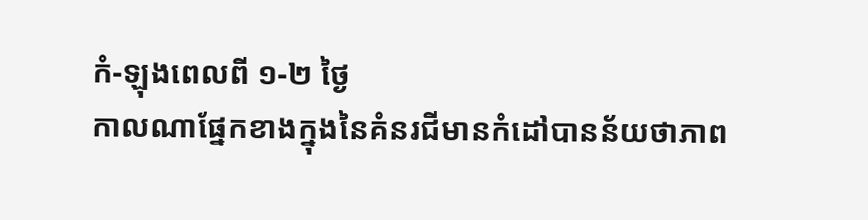កំ-ឡុងពេលពី ១-២ ថ្ងៃ
កាលណាផ្នែកខាងក្នុងនៃគំនរជីមានកំដៅបានន័យថាភាព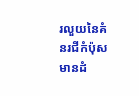រលួយនៃគំនរជីកំប៉ុសមានដំ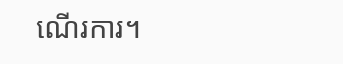ណើរការ។